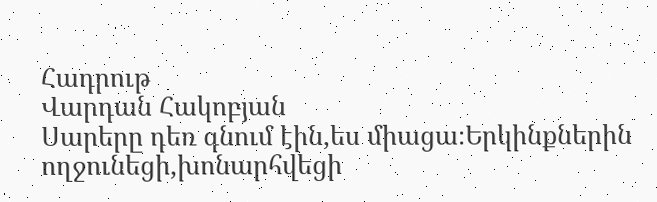Հադրութ
Վարդան Հակոբյան
Սարերը դեռ գնում էին,ես միացա։Երկինքներին ողջունեցի,խոնարհվեցի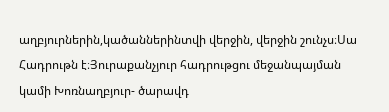աղբյուրներին,կածաններինտվի վերջին, վերջին շունչս։Սա Հադրութն է։Յուրաքանչյուր հադրութցու մեջանպայման կամի Խոռնաղբյուր- ծարավդ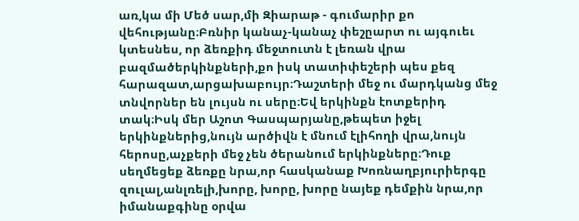առ,կա մի Մեծ սար,մի Զիարաթ - գումարիր քո վեհությանը։Բռնիր կանաչ-կանաչ փեշըարտ ու այգուեւ կտեսնես, որ ձեռքիդ մեջտուտն է լեռան վրա բազմածերկինքների,քո իսկ տատիփեշերի պես քեզ հարազատ,արցախաբույր։Դաշտերի մեջ ու մարդկանց մեջ տնվորներ են լույսն ու սերը։Եվ երկինքն էոտքերիդ տակ։Իսկ մեր Աշոտ Գասպարյանը,թեպետ իջել երկինքներից,նույն արծիվն է մնում էլիհողի վրա,նույն հերոսը,աչքերի մեջ չեն ծերանում երկինքները։Դուք սեղմեցեք ձեռքը նրա,որ հասկանաք Խոռնաղբյուրիերգը զուլալ,անլռելի,խորը, խորը, խորը նայեք դեմքին նրա,որ իմանաքգինը օրվա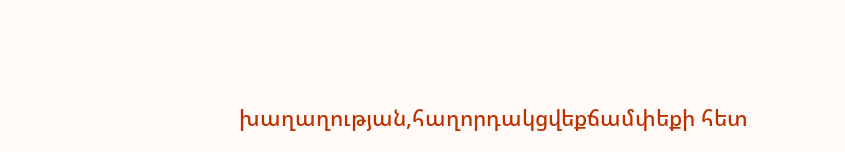խաղաղության,հաղորդակցվեքճամփեքի հետ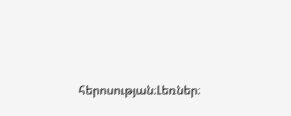հերոսության։Լեռներ։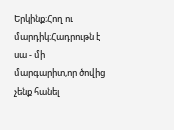Երկինք։Հող ու մարդիկ։Հադրութն է սա - մի մարգարիտ,որ ծովից չենք հանել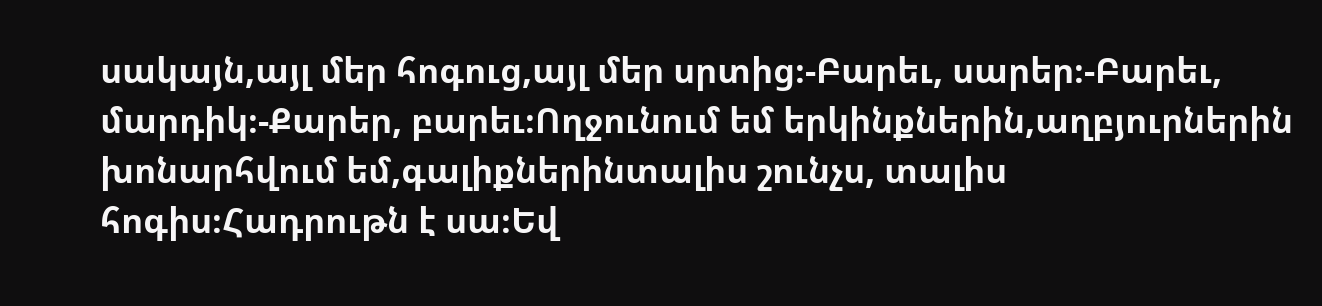սակայն,այլ մեր հոգուց,այլ մեր սրտից։-Բարեւ, սարեր։-Բարեւ, մարդիկ։-Քարեր, բարեւ։Ողջունում եմ երկինքներին,աղբյուրներին խոնարհվում եմ,գալիքներինտալիս շունչս, տալիս հոգիս։Հադրութն է սա։Եվ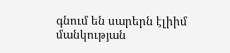գնում են սարերն էլիիմ մանկության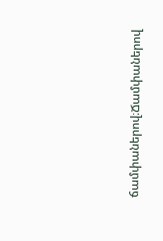ճամփաներով։Ճամփաներով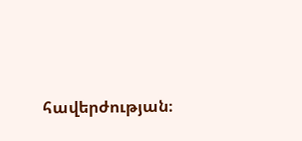հավերժության։